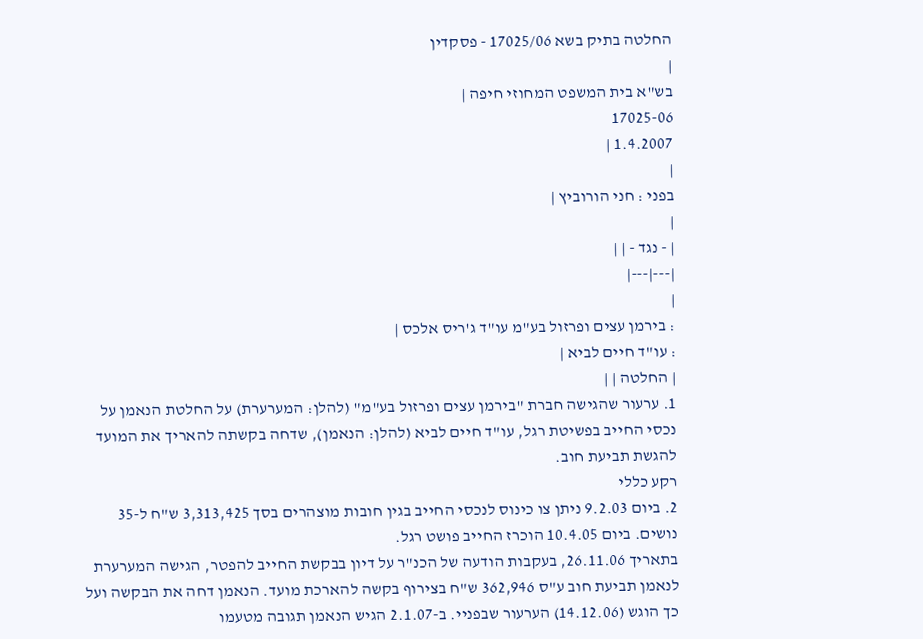החלטה בתיק בשא 17025/06 - פסקדין
|
בש"א בית המשפט המחוזי חיפה |
17025-06
1.4.2007 |
|
בפני : חני הורוביץ |
|
| - נגד - | |
|---|---|
|
: בירמן עצים ופרזול בע"מ עו"ד ג'ריס אלכס |
: עו"ד חיים לביא |
| החלטה | |
1. ערעור שהגישה חברת "בירמן עצים ופרזול בע"מ" (להלן: המערערת) על החלטת הנאמן על נכסי החייב בפשיטת רגל, עו"ד חיים לביא (להלן: הנאמן), שדחה בקשתה להאריך את המועד להגשת תביעת חוב.
רקע כללי
2. ביום 9.2.03 ניתן צו כינוס לנכסי החייב בגין חובות מוצהרים בסך 3,313,425 ש"ח ל-35 נושים. ביום 10.4.05 הוכרז החייב פושט רגל.
בתאריך 26.11.06, בעקבות הודעה של הכנ"ר על דיון בבקשת החייב להפטר, הגישה המערערת לנאמן תביעת חוב ע"ס 362,946 ש"ח בצירוף בקשה להארכת מועד. הנאמן דחה את הבקשה ועל כך הוגש (14.12.06) הערעור שבפניי. ב-2.1.07 הגיש הנאמן תגובה מטעמו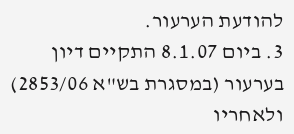להודעת הערעור.
3. ביום 8.1.07 התקיים דיון בערעור (במסגרת בש"א 2853/06) ולאחריו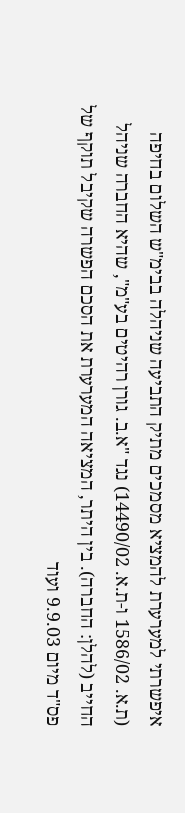איפשרתי למערערת להמציא מסמכים מתיק התביעה שניהלה בבימ"ש השלום בחיפה (ת.א. 1586/02 ו-ת.א. 14490/02) נגד "א.ב. גורן רהיטים בע"מ", שהיא החברה שניהל החייב (להלן: החברה). בין היתר, המציאה המערערת את הסכם הפשרה שקיבל תוקף של פס"ד מיום 9.9.03 ועוד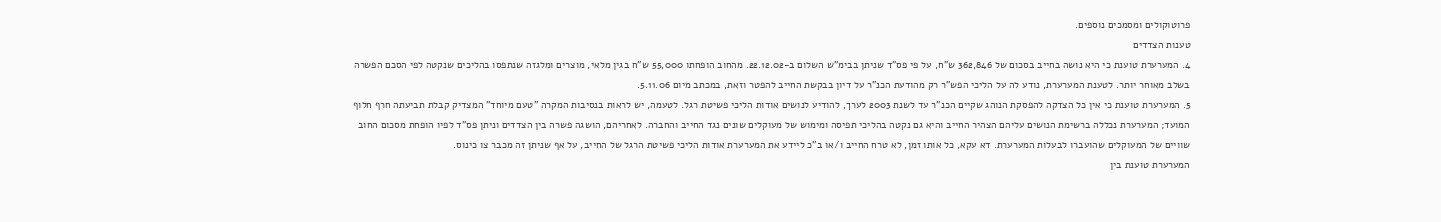פרוטוקולים ומסמכים נוספים.
טענות הצדדים
4. המערערת טוענת כי היא נושה בחייב בסכום של 362,846 ש"ח, על פי פס"ד שניתן בבימ"ש השלום ב-22.12.02. מהחוב הופחתו 55,000 ש"ח בגין מלאי, מוצרים ומלגזה שנתפסו בהליכים שנקטה לפי הסכם הפשרה בשלב מאוחר יותר. לטענת המערערת, נודע לה על הליכי הפש"ר רק מהודעת הכנ"ר על דיון בבקשת החייב להפטר וזאת, במכתב מיום 5.11.06.
5. המערערת טוענת כי אין כל הצדקה להפסקת הנוהג שקיים הכנ"ר עד לשנת 2003 לערך, להודיע לנושים אודות הליכי פשיטת רגל. לטעמה, יש לראות בנסיבות המקרה "טעם מיוחד" המצדיק קבלת תביעתה חרף חלוף המועד; המערערת נכללה ברשימת הנושים עליהם הצהיר החייב והיא גם נקטה בהליכי תפיסה ומימוש של מעוקלים שונים נגד החייב והחברה. לאחריהם, הושגה פשרה בין הצדדים וניתן פס"ד לפיו הופחת מסכום החוב שוויים של המעוקלים שהועברו לבעלות המערערת. דא עקא, כל אותו זמן, לא טרח החייב ו/או ב"כ ליידע את המערערת אודות הליכי פשיטת הרגל של החייב, על אף שניתן זה מכבר צו כינוס.
המערערת טוענת בין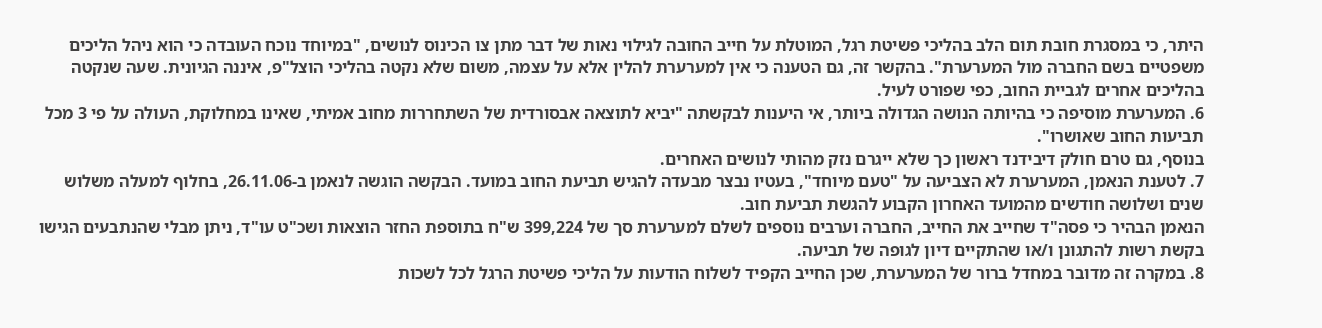היתר, כי במסגרת חובת תום הלב בהליכי פשיטת רגל, המוטלת על חייב החובה לגילוי נאות של דבר מתן צו הכינוס לנושים, "במיוחד נוכח העובדה כי הוא ניהל הליכים משפטיים בשם החברה מול המערערת". בהקשר זה, גם הטענה כי אין למערערת להלין אלא על עצמה, משום שלא נקטה בהליכי הוצל"פ, איננה הגיונית. שעה שנקטה בהליכים אחרים לגביית החוב, כפי שפורט לעיל.
6. המערערת מוסיפה כי בהיותה הנושה הגדולה ביותר, אי היענות לבקשתה "יביא לתוצאה אבסורדית של השתחררות מחוב אמיתי, שאינו במחלוקת, העולה על פי 3 מכל תביעות החוב שאושרו".
בנוסף, גם טרם חולק דיבידנד ראשון כך שלא ייגרם נזק מהותי לנושים האחרים.
7. לטענת הנאמן, המערערת לא הצביעה על "טעם מיוחד", בעטיו נבצר מבעדה להגיש תביעת החוב במועד. הבקשה הוגשה לנאמן ב-26.11.06, בחלוף למעלה משלוש שנים ושלושה חודשים מהמועד האחרון הקבוע להגשת תביעת חוב.
הנאמן הבהיר כי פסה"ד שחייב את החייב, החברה וערבים נוספים לשלם למערערת סך של 399,224 ש"ח בתוספת החזר הוצאות ושכ"ט עו"ד, ניתן מבלי שהנתבעים הגישו בקשת רשות להתגונן ו/או שהתקיים דיון לגופה של תביעה.
8. במקרה זה מדובר במחדל ברור של המערערת, שכן החייב הקפיד לשלוח הודעות על הליכי פשיטת הרגל לכל לשכות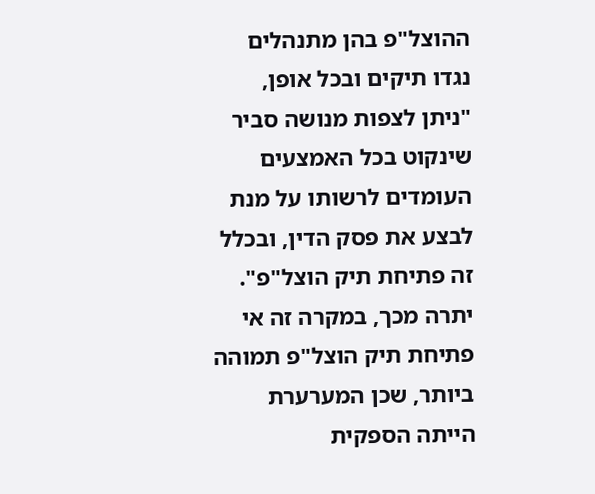ההוצל"פ בהן מתנהלים נגדו תיקים ובכל אופן, "ניתן לצפות מנושה סביר שינקוט בכל האמצעים העומדים לרשותו על מנת לבצע את פסק הדין, ובכלל זה פתיחת תיק הוצל"פ".
יתרה מכך, במקרה זה אי פתיחת תיק הוצל"פ תמוהה ביותר, שכן המערערת הייתה הספקית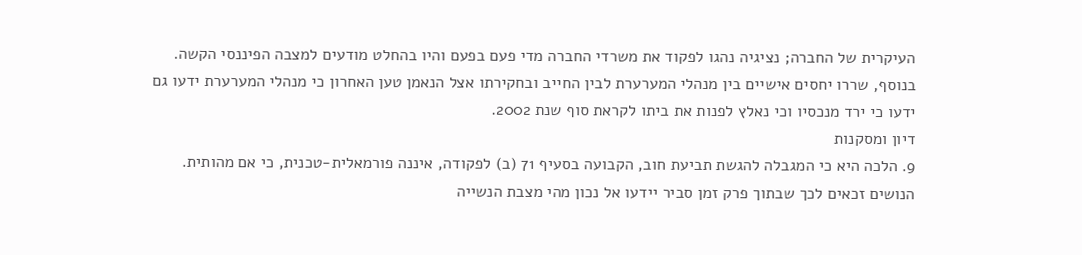העיקרית של החברה; נציגיה נהגו לפקוד את משרדי החברה מדי פעם בפעם והיו בהחלט מודעים למצבה הפיננסי הקשה. בנוסף, שררו יחסים אישיים בין מנהלי המערערת לבין החייב ובחקירתו אצל הנאמן טען האחרון כי מנהלי המערערת ידעו גם ידעו כי ירד מנכסיו וכי נאלץ לפנות את ביתו לקראת סוף שנת 2002.
דיון ומסקנות
9. הלכה היא כי המגבלה להגשת תביעת חוב, הקבועה בסעיף 71 (ב) לפקודה, איננה פורמאלית-טכנית, כי אם מהותית. הנושים זכאים לכך שבתוך פרק זמן סביר יידעו אל נכון מהי מצבת הנשייה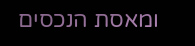ומאסת הנכסים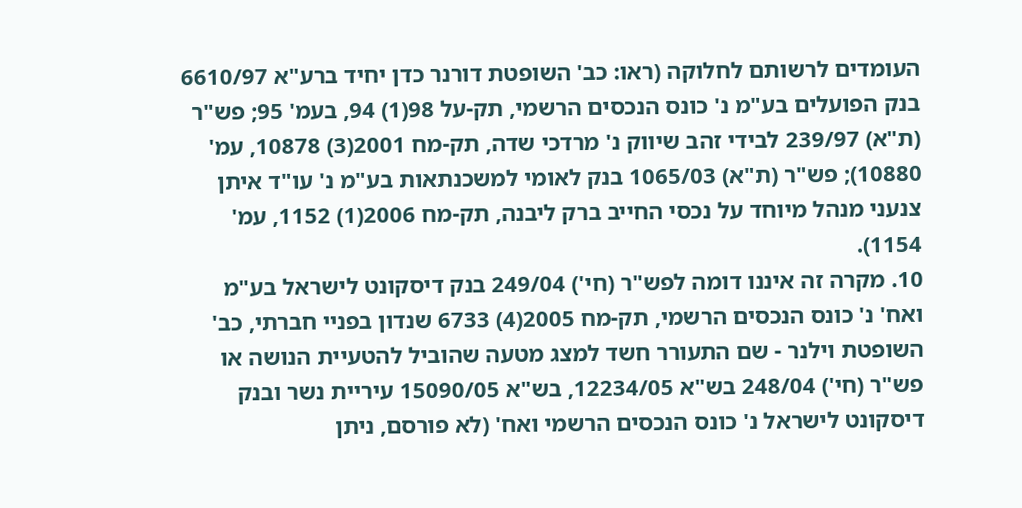העומדים לרשותם לחלוקה (ראו: כב' השופטת דורנר כדן יחיד ברע"א 6610/97 בנק הפועלים בע"מ נ' כונס הנכסים הרשמי, תק-על 98(1) 94, בעמ' 95; פש"ר (ת"א) 239/97 לבידי זהב שיווק נ' מרדכי שדה, תק-מח 2001(3) 10878, עמ' 10880); פש"ר (ת"א) 1065/03 בנק לאומי למשכנתאות בע"מ נ' עו"ד איתן צנעני מנהל מיוחד על נכסי החייב ברק ליבנה, תק-מח 2006(1) 1152, עמ' 1154).
10. מקרה זה איננו דומה לפש"ר (חי') 249/04 בנק דיסקונט לישראל בע"מ ואח' נ' כונס הנכסים הרשמי, תק-מח 2005(4) 6733 שנדון בפניי חברתי, כב' השופטת וילנר - שם התעורר חשד למצג מטעה שהוביל להטעיית הנושה או פש"ר (חי') 248/04 בש"א 12234/05, בש"א 15090/05 עיריית נשר ובנק דיסקונט לישראל נ' כונס הנכסים הרשמי ואח' (לא פורסם, ניתן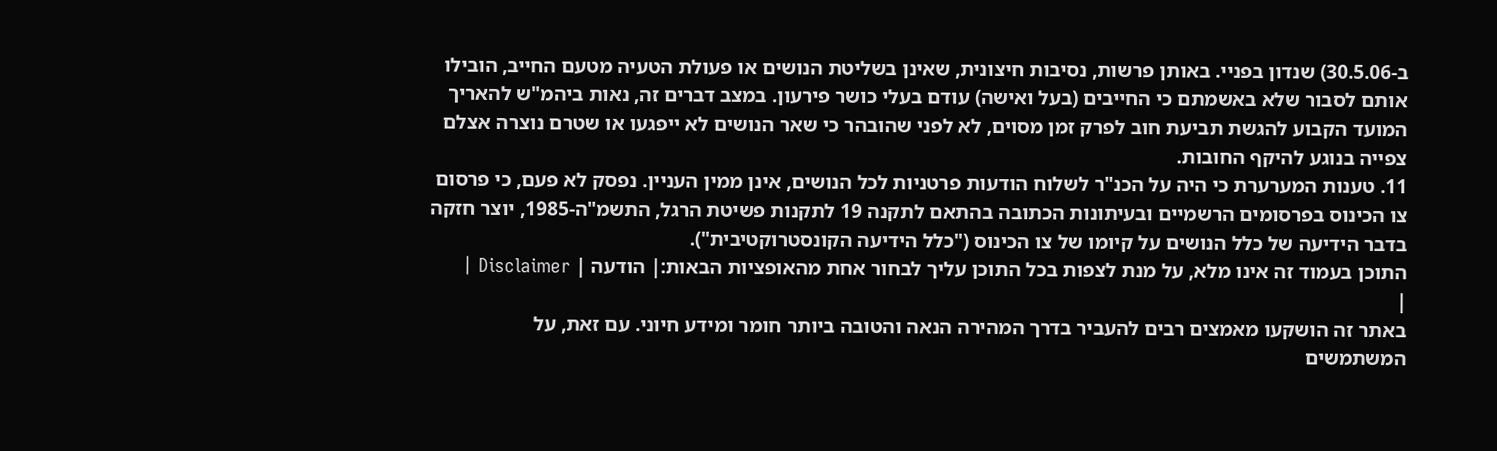ב-30.5.06) שנדון בפניי. באותן פרשות, נסיבות חיצונית, שאינן בשליטת הנושים או פעולת הטעיה מטעם החייב, הובילו אותם לסבור שלא באשמתם כי החייבים (בעל ואישה) עודם בעלי כושר פירעון. במצב דברים זה, נאות ביהמ"ש להאריך המועד הקבוע להגשת תביעת חוב לפרק זמן מסוים, לא לפני שהובהר כי שאר הנושים לא ייפגעו או שטרם נוצרה אצלם צפייה בנוגע להיקף החובות.
11. טענות המערערת כי היה על הכנ"ר לשלוח הודעות פרטניות לכל הנושים, אינן ממין העניין. נפסק לא פעם, כי פרסום צו הכינוס בפרסומים הרשמיים ובעיתונות הכתובה בהתאם לתקנה 19 לתקנות פשיטת הרגל, התשמ"ה-1985, יוצר חזקה בדבר הידיעה של כלל הנושים על קיומו של צו הכינוס ("כלל הידיעה הקונסטרוקטיבית").
התוכן בעמוד זה אינו מלא, על מנת לצפות בכל התוכן עליך לבחור אחת מהאופציות הבאות:| הודעה | Disclaimer |
|
באתר זה הושקעו מאמצים רבים להעביר בדרך המהירה הנאה והטובה ביותר חומר ומידע חיוני. עם זאת, על המשתמשים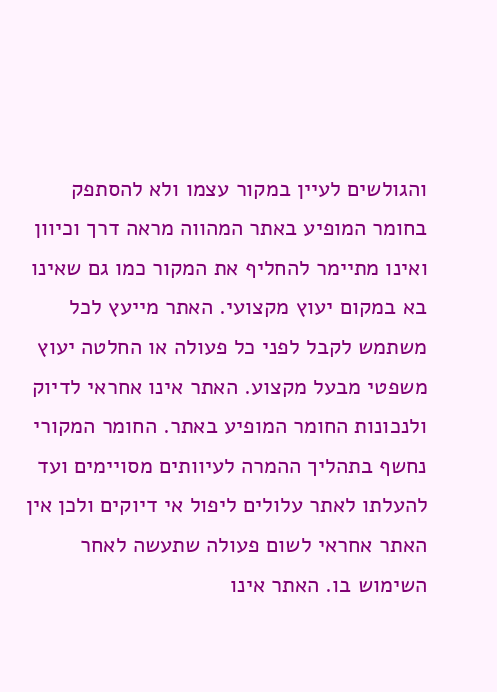והגולשים לעיין במקור עצמו ולא להסתפק בחומר המופיע באתר המהווה מראה דרך וכיוון ואינו מתיימר להחליף את המקור כמו גם שאינו בא במקום יעוץ מקצועי. האתר מייעץ לכל משתמש לקבל לפני כל פעולה או החלטה יעוץ משפטי מבעל מקצוע. האתר אינו אחראי לדיוק ולנכונות החומר המופיע באתר. החומר המקורי נחשף בתהליך ההמרה לעיוותים מסויימים ועד להעלתו לאתר עלולים ליפול אי דיוקים ולכן אין האתר אחראי לשום פעולה שתעשה לאחר השימוש בו. האתר אינו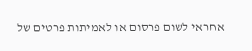אחראי לשום פרסום או לאמיתות פרטים של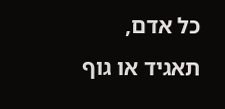כל אדם, תאגיד או גוף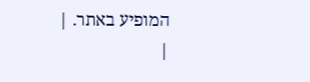המופיע באתר. |
|